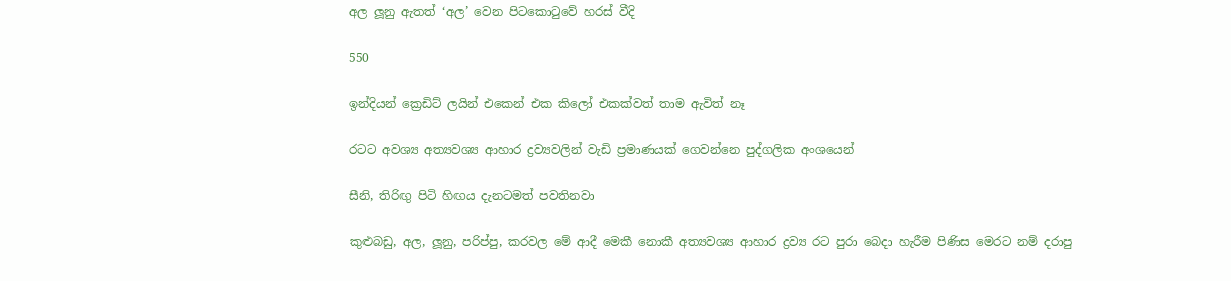අල ලූනු ඇතත් ‘අල’ වෙන පිටකොටුවේ හරස් වීදි

550

ඉන්දියන් ක්‍රෙඩිට් ලයින් එකෙන් එක කිලෝ එකක්වත් තාම ඇවිත් නෑ

රටට අවශ්‍ය අත්‍යවශ්‍ය ආහාර ද්‍රව්‍යවලින් වැඩි ප්‍රමාණයක් ගෙවන්නෙ පුද්ගලික අංශයෙන්

සීනි, තිරිඟු පිටි හිඟය දැනටමත් පවතිනවා

කුළුබඩු, අල, ලූනු, පරිප්පු, කරවල මේ ආදී මෙකී නොකී අත්‍යවශ්‍ය ආහාර ද්‍රව්‍ය රට පුරා බෙදා හැරීම පිණිස මෙරට නම් දරාපු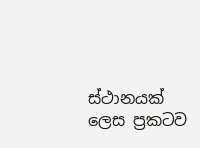ස්ථානයක් ලෙස ප්‍රකටව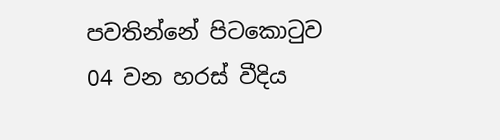පවතින්නේ පිටකොටුව 04 වන හරස් වීදිය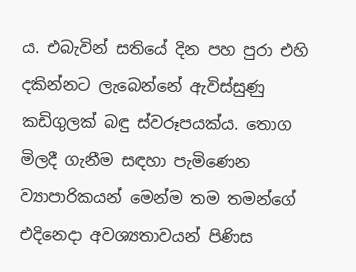ය. එබැවින් සතියේ දින පහ පුරා එහි දකින්නට ලැබෙන්නේ ඇවිස්සුණු කඩිගුලක් බඳු ස්වරූපයක්ය. තොග මිලදී ගැනීම සඳහා පැමිණෙන ව්‍යාපාරිකයන් මෙන්ම තම තමන්ගේ එදිනෙදා අවශ්‍යතාවයන් පිණිස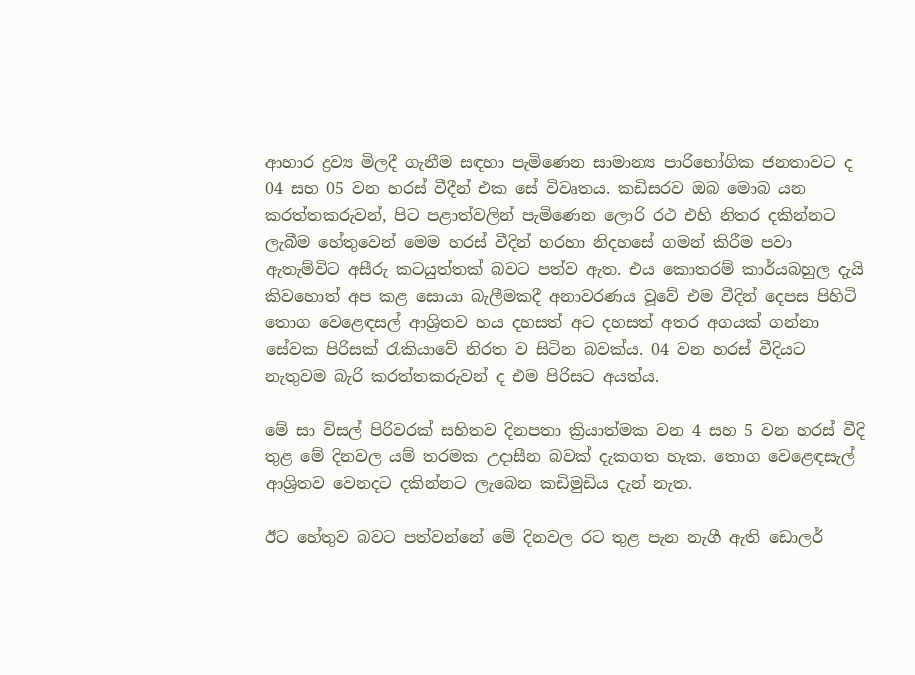ආහාර ද්‍රව්‍ය මිලදී ගැනීම සඳහා පැමිණෙන සාමාන්‍ය පාරිභෝගික ජනතාවට ද 04 සහ 05 වන හරස් වීදීන් එක සේ විවෘතය. කඩිසරව ඔබ මොබ යන කරත්තකරුවන්, පිට පළාත්වලින් පැමිණෙන ලොරි රථ එහි නිතර දකින්නට ලැබීම හේතුවෙන් මෙම හරස් වීදින් හරහා නිදහසේ ගමන් කිරීම පවා ඇතැම්විට අසීරු කටයුත්තක් බවට පත්ව ඇත. එය කොතරම් කාර්යබහුල දැයි කිවහොත් අප කළ සොයා බැලීමකදී අනාවරණය වූවේ එම වීදින් දෙපස පිහිටි තොග වෙළෙඳසල් ආශ්‍රිතව හය දහසත් අට දහසත් අතර අගයක් ගන්නා සේවක පිරිසක් රැකියාවේ නිරත ව සිටින බවක්ය. 04 වන හරස් වීදියට නැතුවම බැරි කරත්තකරුවන් ද එම පිරිසට අයත්ය.

මේ සා විසල් පිරිවරක් සහිතව දිනපතා ක්‍රියාත්මක වන 4 සහ 5 වන හරස් වීදි තුළ මේ දිනවල යම් තරමක උදාසීන බවක් දැකගත හැක. තොග වෙළෙඳසැල් ආශ්‍රිතව වෙනදට දකින්නට ලැබෙන කඩිමුඩිය දැන් නැත.

ඊට හේතුව බවට පත්වන්නේ මේ දිනවල රට තුළ පැන නැගී ඇති ඩොලර්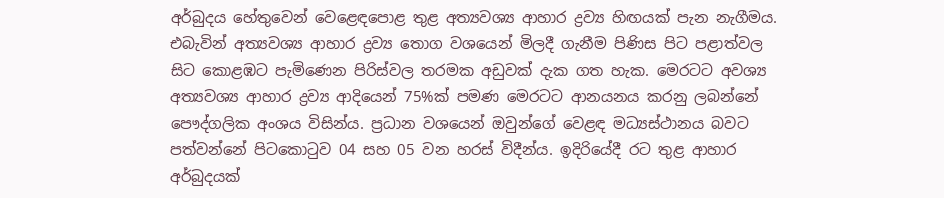අර්බුදය හේතුවෙන් වෙළෙඳපොළ තුළ අත්‍යවශ්‍ය ආහාර ද්‍රව්‍ය හිඟයක් පැන නැගීමය. එබැවින් අත්‍යවශ්‍ය ආහාර ද්‍රව්‍ය තොග වශයෙන් මිලදී ගැනීම පිණිස පිට පළාත්වල සිට කොළඹට පැමිණෙන පිරිස්වල තරමක අඩුවක් දැක ගත හැක. මෙරටට අවශ්‍ය අත්‍යවශ්‍ය ආහාර ද්‍රව්‍ය ආදියෙන් 75%ක් පමණ මෙරටට ආනයනය කරනු ලබන්නේ පෞද්ගලික අංශය විසින්ය. ප්‍රධාන වශයෙන් ඔවුන්ගේ වෙළඳ මධ්‍යස්ථානය බවට පත්වන්නේ පිටකොටුව 04 සහ 05 වන හරස් විදීන්ය. ඉදිරියේදී රට තුළ ආහාර අර්බුදයක්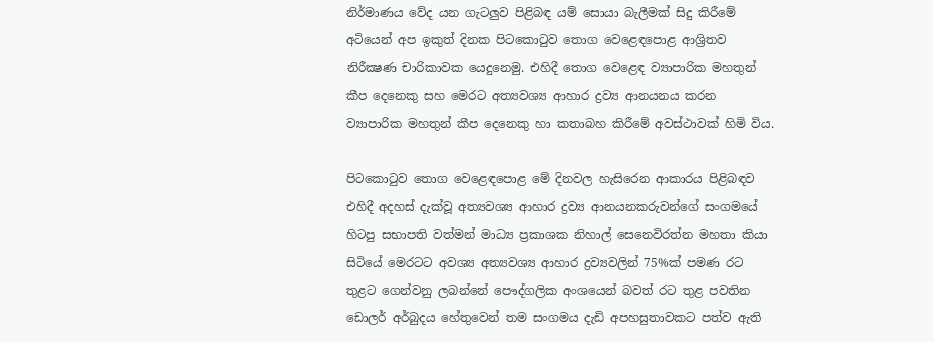නිර්මාණය වේද යන ගැටලුව පිළිබඳ යම් සොයා බැලීමක් සිදු කිරීමේ අටියෙන් අප ඉකුත් දිනක පිටකොටුව තොග වෙළෙඳපොළ ආශ්‍රිතව නිරීක්‍ෂණ චාරිකාවක යෙදුනෙමු. එහිදී තොග වෙළෙඳ ව්‍යාපාරික මහතුන් කීප දෙනෙකු සහ මෙරට අත්‍යවශ්‍ය ආහාර ද්‍රව්‍ය ආනයනය කරන ව්‍යාපාරික මහතුන් කීප දෙනෙකු හා කතාබහ කිරීමේ අවස්ථාවක් හිමි විය.

පිටකොටුව තොග වෙළෙඳපොළ මේ දිනවල හැසිරෙන ආකාරය පිළිබඳව එහිදී අදහස් දැක්වූ අත්‍යවශ්‍ය ආහාර ද්‍රව්‍ය ආනයනකරුවන්ගේ සංගමයේ හිටපු සභාපති වත්මන් මාධ්‍ය ප්‍රකාශක නිහාල් සෙනෙවිරත්න මහතා කියා සිටියේ මෙරටට අවශ්‍ය අත්‍යවශ්‍ය ආහාර ද්‍රව්‍යවලින් 75%ක් පමණ රට තුළට ගෙන්වනු ලබන්නේ පෞද්ගලික අංශයෙන් බවත් රට තුළ පවතින ඩොලර් අර්බුදය හේතුවෙන් තම සංගමය දැඩි අපහසුතාවකට පත්ව ඇති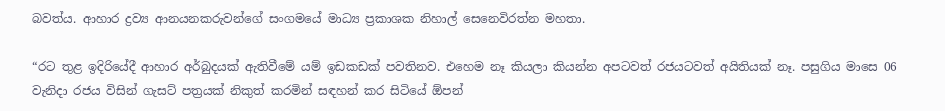බවත්ය. ආහාර ද්‍රව්‍ය ආනයනකරුවන්ගේ සංගමයේ මාධ්‍ය ප්‍රකාශක නිහාල් සෙනෙවිරත්න මහතා.

“රට තුළ ඉදිරියේදී ආහාර අර්බුදයක් ඇතිවීමේ යම් ඉඩකඩක් පවතිනව. එහෙම නෑ කියලා කියන්න අපටවත් රජයටවත් අයිතියක් නෑ. පසුගිය මාසෙ 06 වැනිදා රජය විසින් ගැසට් පත්‍රයක් නිකුත් කරමින් සඳහන් කර සිටියේ ඕපන්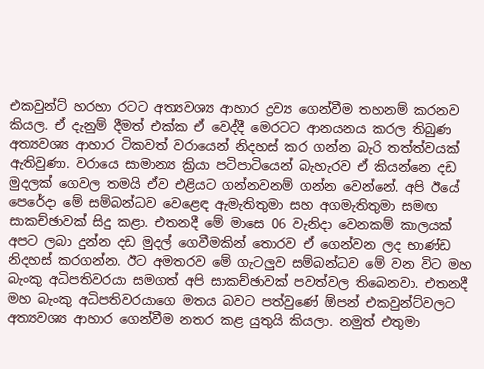එකවුන්ට් හරහා රටට අත්‍යවශ්‍ය ආහාර ද්‍රව්‍ය ගෙන්වීම තහනම් කරනව කියල. ඒ දැනුම් දීමත් එක්ක ඒ වෙද්දී මෙරටට ආනයනය කරල තිබුණ අත්‍යවශ්‍ය ආහාර ටිකවත් වරායෙන් නිදහස් කර ගන්න බැරි තත්ත්වයක් ඇතිවුණා. වරායෙ සාමාන්‍ය ක්‍රියා පටිපාටියෙන් බැහැරව ඒ කියන්නෙ දඩ මුදලක් ගෙවල තමයි ඒව එළියට ගන්නවනම් ගන්න වෙන්නේ. අපි ඊයේ පෙරේදා මේ සම්බන්ධව වෙළෙඳ ඇමැතිතුමා සහ අගමැතිතුමා සමඟ සාකච්ඡාවක් සිදු කළා. එතනදී මේ මාසෙ 06 වැනිදා වෙනකම් කාලයක් අපට ලබා දුන්න දඩ මුදල් ගෙවීමකින් තොරව ඒ ගෙන්වන ලද භාණ්ඩ නිදහස් කරගන්න. ඊට අමතරව මේ ගැටලුව සම්බන්ධව මේ වන විට මහ බැංකු අධිපතිවරයා සමගත් අපි සාකච්ඡාවක් පවත්වල තිබෙනවා. එතනදී මහ බැංකු අධිපතිවරයාගෙ මතය බවට පත්වුණේ ඕපන් එකවුන්ට්වලට අත්‍යවශ්‍ය ආහාර ගෙන්වීම නතර කළ යුතුයි කියලා. නමුත් එතුමා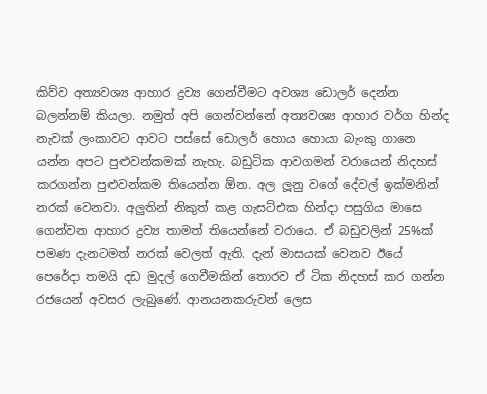කිව්ව අත්‍යවශ්‍ය ආහාර ද්‍රව්‍ය ගෙන්වීමට අවශ්‍ය ඩොලර් දෙන්න බලන්නම් කියලා. නමුත් අපි ගෙන්වන්නේ අත්‍යවශ්‍ය ආහාර වර්ග හින්ද නැවක් ලංකාවට ආවට පස්සේ ඩොලර් හොය හොයා බැංකු ගානෙ යන්න අපට පුළුවන්කමක් නැහැ. බඩුටික ආවගමන් වරායෙන් නිදහස් කරගන්න පුළුවන්කම තියෙන්න ඕන. අල ලූනු වගේ දේවල් ඉක්මනින් නරක් වෙනවා. අලුතින් නිකුත් කළ ගැසට්එක හින්දා පසුගිය මාසෙ ගෙන්වන ආහාර ද්‍රව්‍ය තාමත් තියෙන්නේ වරායෙ. ඒ බඩුවලින් 25%ක් පමණ දැනටමත් නරක් වෙලත් ඇති. දැන් මාසයක් වෙනව ඊයේ පෙරේදා තමයි දඩ මුදල් ගෙවීමකින් තොරව ඒ ටික නිදහස් කර ගන්න රජයෙන් අවසර ලැබුණේ. ආනයනකරුවන් ලෙස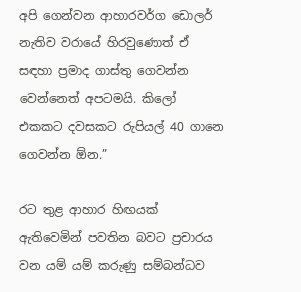අපි ගෙන්වන ආහාරවර්ග ඩොලර් නැතිව වරායේ හිරවුණොත් ඒ සඳහා ප්‍රමාද ගාස්තු ගෙවන්න වෙන්නෙත් අපටමයි. කිලෝ එකකට දවසකට රුපියල් 40 ගානෙ ගෙවන්න ඕන.”

රට තුළ ආහාර හිඟයක් ඇතිවෙමින් පවතින බවට ප්‍රචාරය වන යම් යම් කරුණු සම්බන්ධව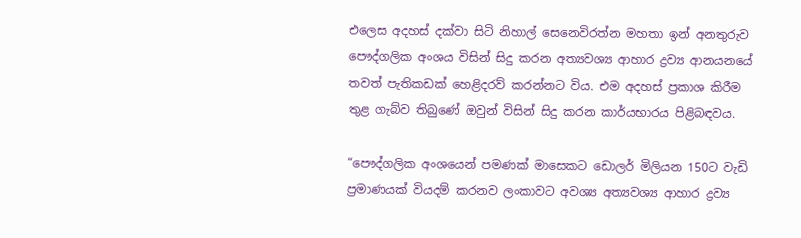එලෙස අදහස් දක්වා සිටි නිහාල් සෙනෙවිරත්න මහතා ඉන් අනතුරුව පෞද්ගලික අංශය විසින් සිදු කරන අත්‍යවශ්‍ය ආහාර ද්‍රව්‍ය ආනයනයේ තවත් පැතිකඩක් හෙළිදරව් කරන්නට විය. එම අදහස් ප්‍රකාශ කිරීම තුළ ගැබ්ව තිබුණේ ඔවුන් විසින් සිදු කරන කාර්යභාරය පිළිබඳවය.

“පෞද්ගලික අංශයෙන් පමණක් මාසෙකට ඩොලර් මිලියන 150ට වැඩි ප්‍රමාණයක් වියදම් කරනව ලංකාවට අවශ්‍ය අත්‍යවශ්‍ය ආහාර ද්‍රව්‍ය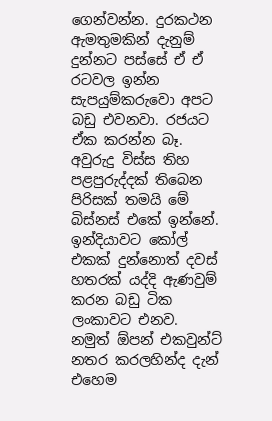ගෙන්වන්න. දුරකථන ඇමතුමකින් දැනුම් දුන්නට පස්සේ ඒ ඒ රටවල ඉන්න සැපයුම්කරුවො අපට බඩු එවනවා. රජයට ඒක කරන්න බෑ. අවුරුදු විස්ස තිහ පළපුරුද්දක් තිබෙන පිරිසක් තමයි මේ බිස්නස් එකේ ඉන්නේ. ඉන්දියාවට කෝල් එකක් දුන්නොත් දවස් හතරක් යද්දි ඇණවුම් කරන බඩු ටික ලංකාවට එනව. නමුත් ඕපන් එකවුන්ට් නතර කරලහින්ද දැන් එහෙම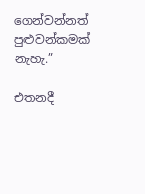ගෙන්වන්නත් පුළුවන්කමක් නැහැ.”

එතනදී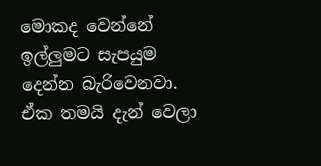මොකද වෙන්නේ ඉල්ලුමට සැපයුම දෙන්න බැරිවෙනවා. ඒක තමයි දැන් වෙලා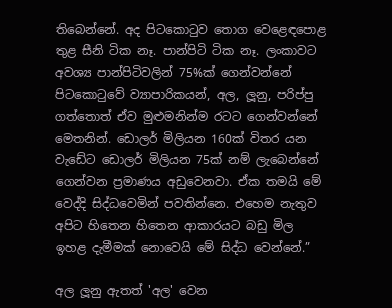තිබෙන්නේ. අද පිටකොටුව තොග වෙළෙඳපොළ තුළ සීනි ටික නෑ. පාන්පිටි ටික නෑ. ලංකාවට අවශ්‍ය පාන්පිටිවලින් 75%ක් ගෙන්වන්නේ පිටකොටුවේ ව්‍යාපාරිකයන්, අල, ලූනු, පරිප්පු ගත්තොත් ඒව මුළුමනින්ම රටට ගෙන්වන්නේ මෙතනින්. ඩොලර් මිලියන 160ක් විතර යන වැඩේට ඩොලර් මිලියන 75ක් නම් ලැබෙන්නේ ගෙන්වන ප්‍රමාණය අඩුවෙනවා. ඒක තමයි මේ වෙද්දි සිද්ධවෙමින් පවතින්නෙ. එහෙම නැතුව අපිට හිතෙන හිතෙන ආකාරයට බඩු මිල ඉහළ දැමීමක් නොවෙයි මේ සිද්ධ වෙන්නේ.”

අල ලූනු ඇතත් 'අල' වෙන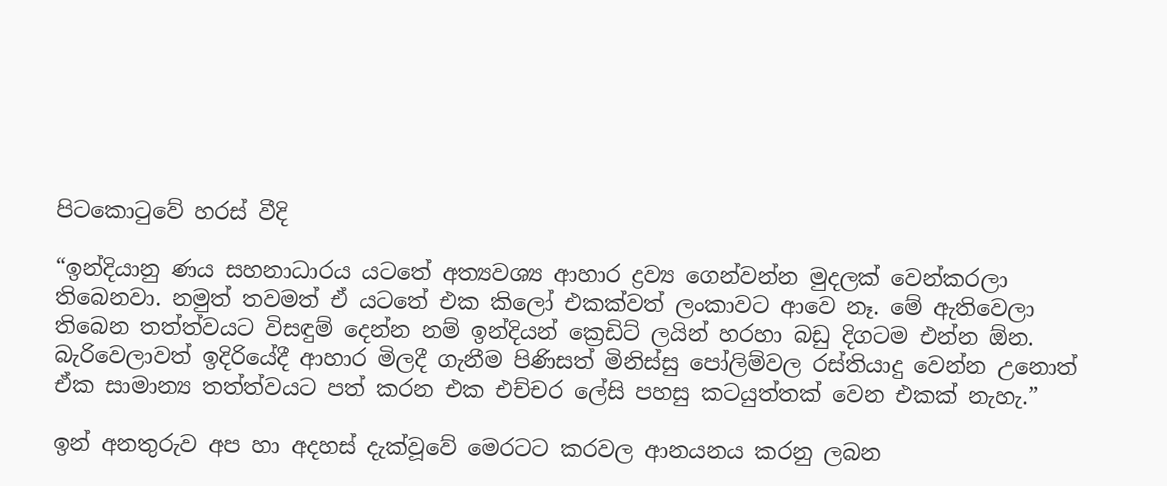පිටකොටුවේ හරස් වීදි

“ඉන්දියානු ණය සහනාධාරය යටතේ අත්‍යවශ්‍ය ආහාර ද්‍රව්‍ය ගෙන්වන්න මුදලක් වෙන්කරලා තිබෙනවා. නමුත් තවමත් ඒ යටතේ එක කිලෝ එකක්වත් ලංකාවට ආවෙ නෑ. මේ ඇතිවෙලා තිබෙන තත්ත්වයට විසඳුම් දෙන්න නම් ඉන්දියන් ක්‍රෙඩිට් ලයින් හරහා බඩු දිගටම එන්න ඕන. බැරිවෙලාවත් ඉදිරියේදී ආහාර මිලදී ගැනීම පිණිසත් මිනිස්සු පෝලිම්වල රස්තියාදු වෙන්න උනොත් ඒක සාමාන්‍ය තත්ත්වයට පත් කරන එක එච්චර ලේසි පහසු කටයුත්තක් වෙන එකක් නැහැ.”

ඉන් අනතුරුව අප හා අදහස් දැක්වූවේ මෙරටට කරවල ආනයනය කරනු ලබන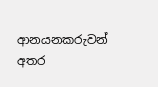ආනයනකරුවන් අතර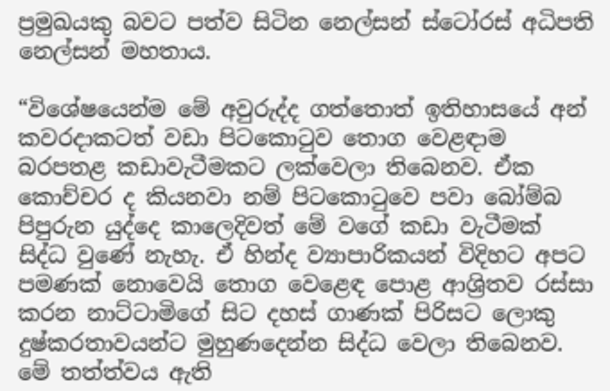ප්‍රමුඛයකු බවට පත්ව සිටින නෙල්සන් ස්ටෝරස් අධිපති නෙල්සන් මහතාය.

“විශේෂයෙන්ම මේ අවුරුද්ද ගත්තොත් ඉතිහාසයේ අන් කවරදාකටත් වඩා පිටකොටුව තොග වෙළඳාම බරපතළ කඩාවැටීමකට ලක්වෙලා තිබෙනව. ඒක කොච්චර ද කියනවා නම් පිටකොටුවෙ පවා බෝම්බ පිපුරුන යුද්දෙ කාලෙදිවත් මේ වගේ කඩා වැටීමක් සිද්ධ වුණේ නැහැ. ඒ හින්ද ව්‍යාපාරිකයන් විදිහට අපට පමණක් නොවෙයි තොග වෙළෙඳ පොළ ආශ්‍රිතව රස්සා කරන නාට්ටාමිගේ සිට දහස් ගාණක් පිරිසට ලොකු දුෂ්කරතාවයන්ට මුහුණදෙන්න සිද්ධ වෙලා තිබෙනව. මේ තත්ත්වය ඇති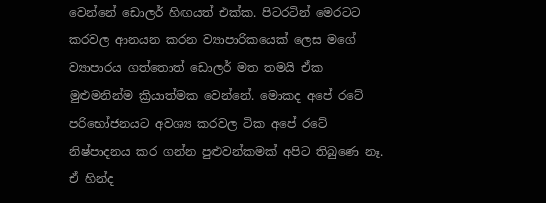වෙන්නේ ඩොලර් හිඟයත් එක්ක. පිටරටින් මෙරටට කරවල ආනයන කරන ව්‍යාපාරිකයෙක් ලෙස මගේ ව්‍යාපාරය ගත්තොත් ඩොලර් මත තමයි ඒක මුළුමනින්ම ක්‍රියාත්මක වෙන්නේ. මොකද අපේ රටේ පරිභෝජනයට අවශ්‍ය කරවල ටික අපේ රටේ නිෂ්පාදනය කර ගන්න පුළුවන්කමක් අපිට තිබුණෙ නෑ. ඒ හින්ද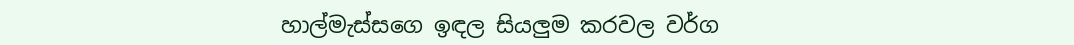හාල්මැස්සගෙ ඉඳල සියලුම කරවල වර්ග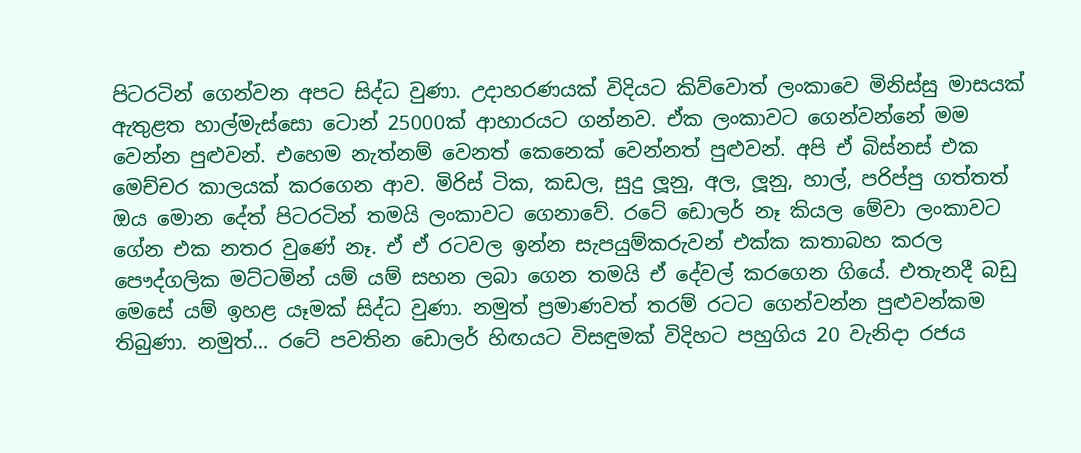පිටරටින් ගෙන්වන අපට සිද්ධ වුණා. උදාහරණයක් විදියට කිව්වොත් ලංකාවෙ මිනිස්සු මාසයක් ඇතුළත හාල්මැස්සො ටොන් 25000ක් ආහාරයට ගන්නව. ඒක ලංකාවට ගෙන්වන්නේ මම වෙන්න පුළුවන්. එහෙම නැත්නම් වෙනත් කෙනෙක් වෙන්නත් පුළුවන්. අපි ඒ බිස්නස් එක මෙච්චර කාලයක් කරගෙන ආව. මිරිස් ටික, කඩල, සුදු ලූනු, අල, ලූනු, හාල්, පරිප්පු ගත්තත් ඔය මොන දේත් පිටරටින් තමයි ලංකාවට ගෙනාවේ. රටේ ඩොලර් නෑ කියල මේවා ලංකාවට ගේන එක නතර වුණේ නෑ. ඒ ඒ රටවල ඉන්න සැපයුම්කරුවන් එක්ක කතාබහ කරල පෞද්ගලික මට්ටමින් යම් යම් සහන ලබා ගෙන තමයි ඒ දේවල් කරගෙන ගියේ. එතැනදී බඩු මෙසේ යම් ඉහළ යෑමක් සිද්ධ වුණා. නමුත් ප්‍රමාණවත් තරම් රටට ගෙන්වන්න පුළුවන්කම තිබුණා. නමුත්… රටේ පවතින ඩොලර් හිඟයට විසඳුමක් විදිහට පහුගිය 20 වැනිදා රජය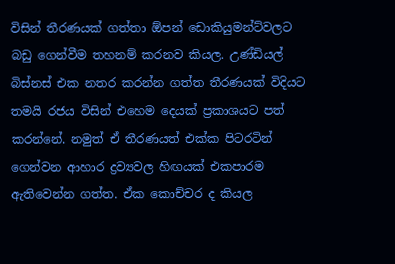විසින් තීරණයක් ගත්තා ඕපන් ඩොකියුමන්ට්වලට බඩු ගෙන්වීම තහනම් කරනව කියල. උණ්ඩියල් බිස්නස් එක නතර කරන්න ගත්ත තීරණයක් විදියට තමයි රජය විසින් එහෙම දෙයක් ප්‍රකාශයට පත් කරන්නේ. නමුත් ඒ තීරණයත් එක්ක පිටරටින් ගෙන්වන ආහාර ද්‍රව්‍යවල හිඟයක් එකපාරම ඇතිවෙන්න ගත්ත. ඒක කොච්චර ද කියල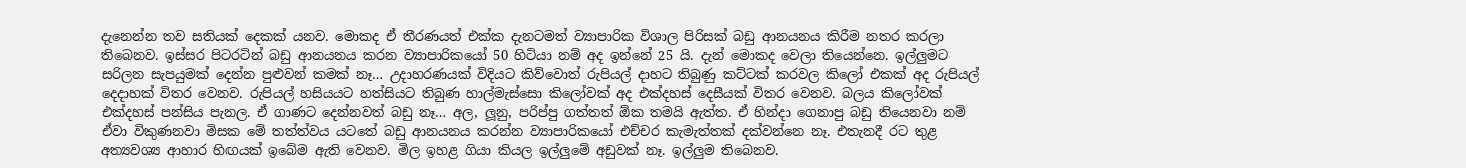දැනෙන්න තව සතියක් දෙකක් යනව. මොකද ඒ තීරණයත් එක්ක දැනටමත් ව්‍යාපාරික විශාල පිරිසක් බඩු ආනයනය කිරීම නතර කරලා තිබෙනව. ඉස්සර පිටරටින් බඩු ආනයනය කරන ව්‍යාපාරිකයෝ 50 හිටියා නම් අද ඉන්නේ 25 යි. දැන් මොකද වෙලා තියෙන්නෙ. ඉල්ලුමට සරිලන සැපයුමක් දෙන්න පුළුවන් කමක් නෑ… උදාහරණයක් විදියට කිව්වොත් රුපියල් දාහට තිබුණු කට්ටක් කරවල කිලෝ එකක් අද රුපියල් දෙදාහක් විතර වෙනව. රුපියල් හසියයට හත්සියට තිබුණ හාල්මැස්සො කිලෝවක් අද එක්දහස් දෙසීයක් විතර වෙනව. බලය කිලෝවක් එක්දහස් පන්සිය පැනල. ඒ ගාණට දෙන්නවත් බඩු නෑ… අල, ලූනු, පරිප්පු ගත්තත් ඕක තමයි ඇත්ත. ඒ හින්දා ගෙනාපු බඩු තියෙනවා නම් ඒවා විකුණනවා මිසක මේ තත්ත්වය යටතේ බඩු ආනයනය කරන්න ව්‍යාපාරිකයෝ එච්චර කැමැත්තක් දක්වන්නෙ නෑ. එතැනදී රට තුළ අත්‍යවශ්‍ය ආහාර හිඟයක් ඉබේම ඇති වෙනව. මිල ඉහළ ගියා කියල ඉල්ලුමේ අඩුවක් නෑ. ඉල්ලුම තිබෙනව.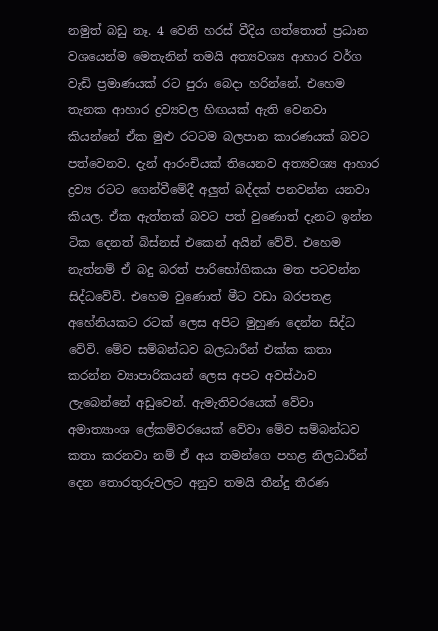නමුත් බඩු නෑ. 4 වෙනි හරස් වීදිය ගත්තොත් ප්‍රධාන වශයෙන්ම මෙතැනින් තමයි අත්‍යවශ්‍ය ආහාර වර්ග වැඩි ප්‍රමාණයක් රට පුරා බෙදා හරින්නේ. එහෙම තැනක ආහාර ද්‍රව්‍යවල හිඟයක් ඇති වෙනවා කියන්නේ ඒක මුළු රටටම බලපාන කාරණයක් බවට පත්වෙනව. දැන් ආරංචියක් තියෙනව අත්‍යවශ්‍ය ආහාර ද්‍රව්‍ය රටට ගෙන්වීමේදී අලුත් බද්දක් පනවන්න යනවා කියල. ඒක ඇත්තක් බවට පත් වුණොත් දැනට ඉන්න ටික දෙනත් බිස්නස් එකෙන් අයින් වේවි. එහෙම නැත්නම් ඒ බදු බරත් පාරිභෝගිකයා මත පටවන්න සිද්ධවේවි. එහෙම වුණොත් මීට වඩා බරපතළ අහේනියකට රටක් ලෙස අපිට මුහුණ දෙන්න සිද්ධ වේවි. මේව සම්බන්ධව බලධාරීන් එක්ක කතා කරන්න ව්‍යාපාරිකයන් ලෙස අපට අවස්ථාව ලැබෙන්නේ අඩුවෙන්. ඇමැතිවරයෙක් වේවා අමාත්‍යාංශ ලේකම්වරයෙක් වේවා මේව සම්බන්ධව කතා කරනවා නම් ඒ අය තමන්ගෙ පහළ නිලධාරීන් දෙන තොරතුරුවලට අනුව තමයි තීන්දු තීරණ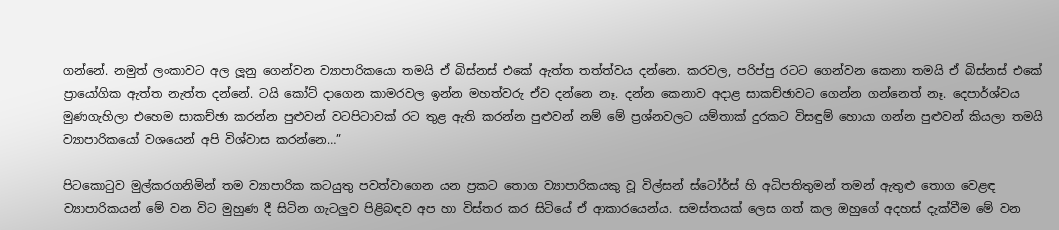ගන්නේ. නමුත් ලංකාවට අල ලූනු ගෙන්වන ව්‍යාපාරිකයො තමයි ඒ බිස්නස් එකේ ඇත්ත තත්ත්වය දන්නෙ. කරවල, පරිප්පු රටට ගෙන්වන කෙනා තමයි ඒ බිස්නස් එකේ ප්‍රායෝගික ඇත්ත නැත්ත දන්නේ. ටයි කෝට් දාගෙන කාමරවල ඉන්න මහත්වරු ඒව දන්නෙ නෑ. දන්න කෙනාව අදාළ සාකච්ඡාවට ගෙන්න ගන්නෙත් නෑ. දෙපාර්ශ්වය මුණගැහිලා එහෙම සාකච්ඡා කරන්න පුළුවන් වටපිටාවක් රට තුළ ඇති කරන්න පුළුවන් නම් මේ ප්‍රශ්නවලට යම්තාක් දුරකට විසඳුම් හොයා ගන්න පුළුවන් කියලා තමයි ව්‍යාපාරිකයෝ වශයෙන් අපි විශ්වාස කරන්නෙ…”

පිටකොටුව මුල්කරගනිමින් තම ව්‍යාපාරික කටයුතු පවත්වාගෙන යන ප්‍රකට තොග ව්‍යාපාරිකයකු වූ විල්සන් ස්ටෝර්ස් හි අධිපතිතුමන් තමන් ඇතුළු තොග වෙළඳ ව්‍යාපාරිකයන් මේ වන විට මුහුණ දී සිටින ගැටලුව පිළිබඳව අප හා විස්තර කර සිටියේ ඒ ආකාරයෙන්ය. සමස්තයක් ලෙස ගත් කල ඔහුගේ අදහස් දැක්වීම මේ වන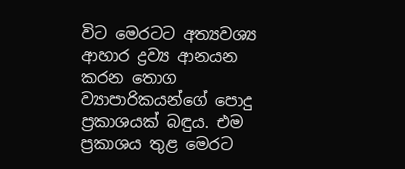විට මෙරටට අත්‍යවශ්‍ය ආහාර ද්‍රව්‍ය ආනයන කරන තොග ව්‍යාපාරිකයන්ගේ පොදු ප්‍රකාශයක් බඳුය. එම ප්‍රකාශය තුළ මෙරට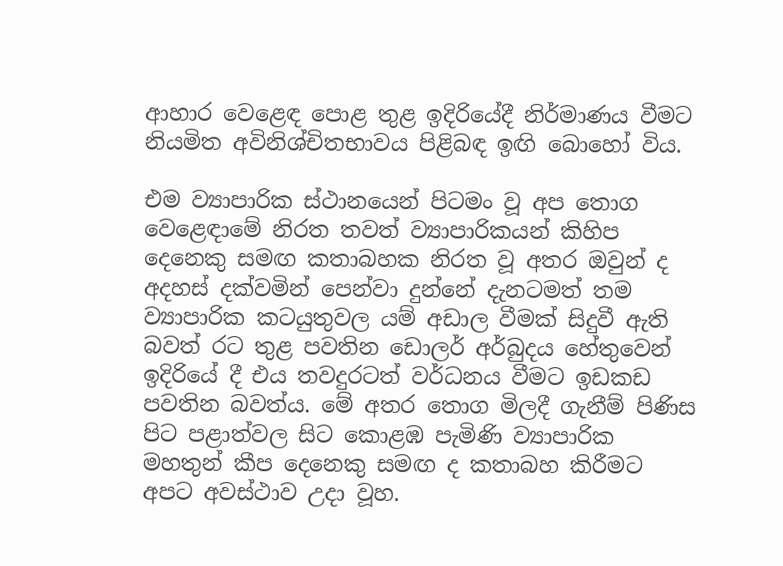ආහාර වෙළෙඳ පොළ තුළ ඉදිරියේදී නිර්මාණය වීමට නියමිත අවිනිශ්චිතභාවය පිළිබඳ ඉඟි බොහෝ විය.

එම ව්‍යාපාරික ස්ථානයෙන් පිටමං වූ අප තොග වෙළෙඳාමේ නිරත තවත් ව්‍යාපාරිකයන් කිහිප දෙනෙකු සමඟ කතාබහක නිරත වූ අතර ඔවුන් ද අදහස් දක්වමින් පෙන්වා දුන්නේ දැනටමත් තම ව්‍යාපාරික කටයුතුවල යම් අඩාල වීමක් සිදුවී ඇති බවත් රට තුළ පවතින ඩොලර් අර්බුදය හේතුවෙන් ඉදිරියේ දී එය තවදුරටත් වර්ධනය වීමට ඉඩකඩ පවතින බවත්ය. මේ අතර තොග මිලදී ගැනීම් පිණිස පිට පළාත්වල සිට කොළඹ පැමිණි ව්‍යාපාරික මහතුන් කීප දෙනෙකු සමඟ ද කතාබහ කිරීමට අපට අවස්ථාව උදා වූහ.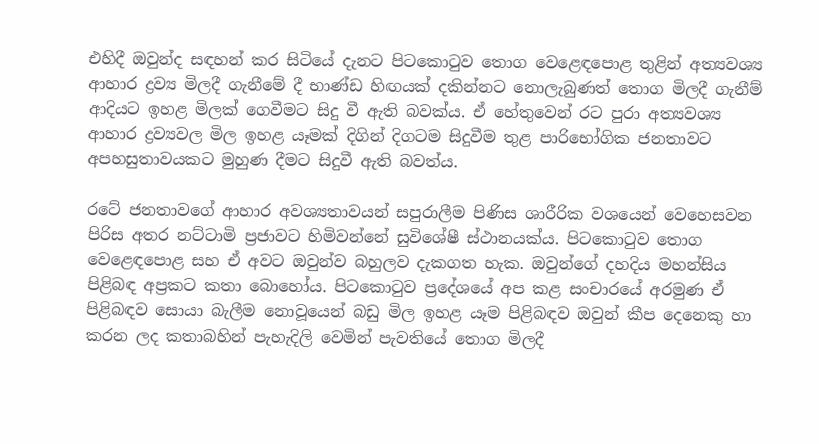එහිදී ඔවුන්ද සඳහන් කර සිටියේ දැනට පිටකොටුව තොග වෙළෙඳපොළ තුළින් අත්‍යවශ්‍ය ආහාර ද්‍රව්‍ය මිලදී ගැනීමේ දී භාණ්ඩ හිඟයක් දකින්නට නොලැබුණත් තොග මිලදී ගැනීම් ආදියට ඉහළ මිලක් ගෙවීමට සිදු වී ඇති බවක්ය. ඒ හේතුවෙන් රට පුරා අත්‍යවශ්‍ය ආහාර ද්‍රව්‍යවල මිල ඉහළ යෑමක් දිගින් දිගටම සිදුවීම තුළ පාරිභෝගික ජනතාවට අපහසුතාවයකට මුහුණ දීමට සිදුවී ඇති බවත්ය.

රටේ ජනතාවගේ ආහාර අවශ්‍යතාවයන් සපුරාලීම පිණිස ශාරීරික වශයෙන් වෙහෙසවන පිරිස අතර නට්ටාමි ප්‍රජාවට හිමිවන්නේ සුවිශේෂී ස්ථානයක්ය. පිටකොටුව තොග වෙළෙඳපොළ සහ ඒ අවට ඔවුන්ව බහුලව දැකගත හැක. ඔවුන්ගේ දහදිය මහන්සිය පිළිබඳ අප්‍රකට කතා බොහෝය. පිටකොටුව ප්‍රදේශයේ අප කළ සංචාරයේ අරමුණ ඒ පිළිබඳව සොයා බැලීම නොවූයෙන් බඩු මිල ඉහළ යෑම පිළිබඳව ඔවුන් කීප දෙනෙකු හා කරන ලද කතාබහින් පැහැදිලි වෙමින් පැවතියේ තොග මිලදී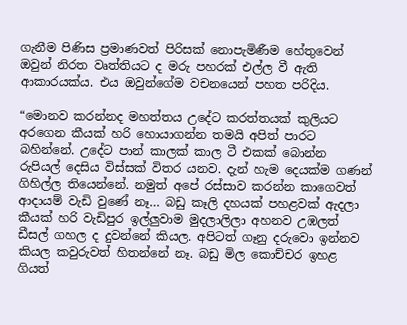ගැනීම පිණිස ප්‍රමාණවත් පිරිසක් නොපැමිණීම හේතුවෙන් ඔවුන් නිරත වෘත්තියට ද මරු පහරක් එල්ල වී ඇති ආකාරයක්ය. එය ඔවුන්ගේම වචනයෙන් පහත පරිදිය.

“මොනව කරන්නද මහත්තය උදේට කරත්තයක් කුලියට අරගෙන කීයක් හරි හොයාගන්න තමයි අපිත් පාරට බහින්නේ. උදේට පාන් කාලක් කාල ටී එකක් බොන්න රුපියල් දෙසිය විස්සක් විතර යනව. දැන් හැම දෙයක්ම ගණන් ගිහිල්ල තියෙන්නේ. නමුත් අපේ රස්සාව කරන්න කාගෙවත් ආදායම් වැඩි වුණේ නෑ… බඩු කෑලි දහයක් පහළවක් ඇදලා කීයක් හරි වැඩිපුර ඉල්ලුවාම මුදලාලිලා අහනව උඹලත් ඩීසල් ගහල ද දුවන්නේ කියල. අපිටත් ගෑනු දරුවො ඉන්නව කියල කවුරුවත් හිතන්නේ නෑ. බඩු මිල කොච්චර ඉහළ ගියත්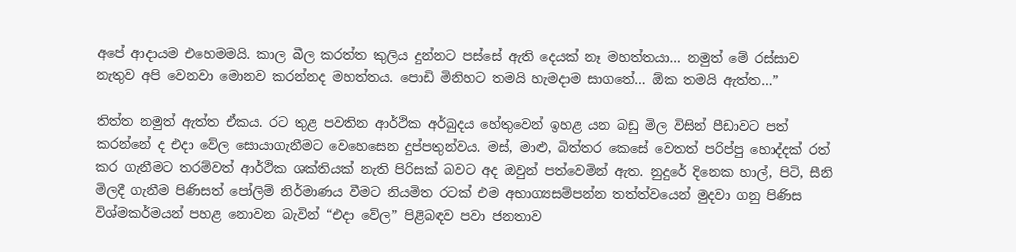අපේ ආදායම එහෙමමයි. කාල බීල කරත්ත කුලිය දුන්නට පස්සේ ඇති දෙයක් නෑ මහත්තයා… නමුත් මේ රස්සාව නැතුව අපි වෙනවා මොනව කරන්නද මහත්තය. පොඩි මිනිහට තමයි හැමදාම සාගතේ… ඕක තමයි ඇත්ත…”

තිත්ත නමුත් ඇත්ත ඒකය. රට තුළ පවතින ආර්ථික අර්බුදය හේතුවෙන් ඉහළ යන බඩු මිල විසින් පීඩාවට පත් කරන්නේ ද එදා වේල සොයාගැනීමට වෙහෙසෙන දුප්පතුන්වය. මස්, මාළු, බිත්තර කෙසේ වෙතත් පරිප්පු හොද්දක් රත් කර ගැනීමට තරම්වත් ආර්ථික ශක්තියක් නැති පිරිසක් බවට අද ඔවුන් පත්වෙමින් ඇත. නුදුරේ දිනෙක හාල්, පිටි, සීනි මිලදී ගැනීම පිණිසත් පෝලිම් නිර්මාණය වීමට නියමිත රටක් එම අභාග්‍යසම්පන්න තත්ත්වයෙන් මුදවා ගනු පිණිස විශ්මකර්මයන් පහළ නොවන බැවින් “එදා වේල” පිළිබඳව පවා ජනතාව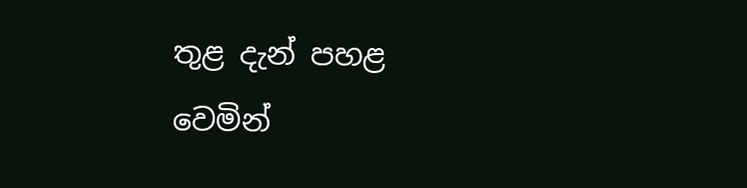තුළ දැන් පහළ වෙමින්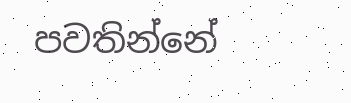පවතින්නේ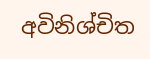අවිනිශ්චිත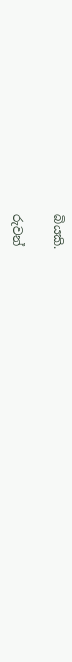බියකි.

රුවන්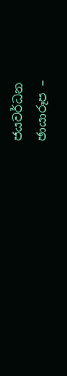ජයවර්ධන
ඡායාරූප –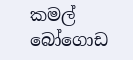කමල් බෝගොඩ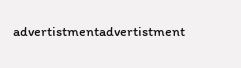advertistmentadvertistment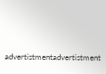advertistmentadvertistment